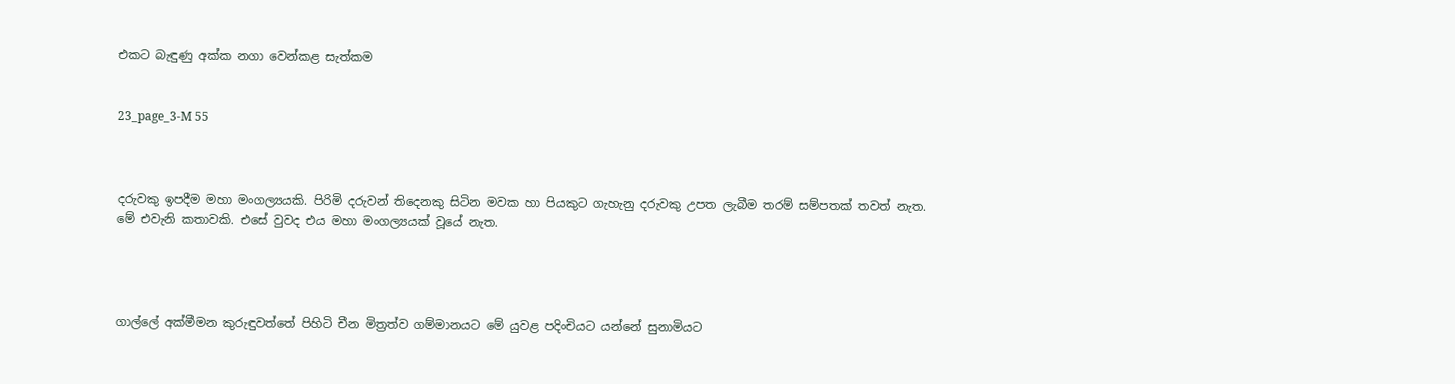එකට බැඳුණු අක්ක නගා වෙන්කළ සැත්කම


23_page_3-M 55



දරුවකු ඉපදීම මහා මංගල්‍යයකි. පිරිමි දරුවන් තිදෙනකු සිටින මවක හා පියකුට ගැහැනු දරුවකු උපත ලැබීම තරම් සම්පතක් තවත් නැත. මේ එවැනි කතාවකි. එසේ වුවද එය මහා මංගල්‍යයක් වූයේ නැත.




ගාල්ලේ අක්මීමන කුරුඳුවත්තේ පිහිටි චීන මිත්‍රත්ව ගම්මානයට මේ යුවළ පදිංචියට යන්නේ සුනාමියට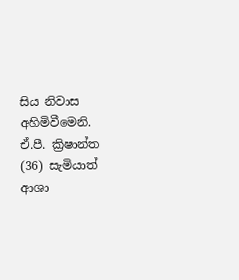සිය නිවාස අහිමිවීමෙනි. ඒ.පී. ක්‍රිෂාන්ත (36) සැමියාත් ආශා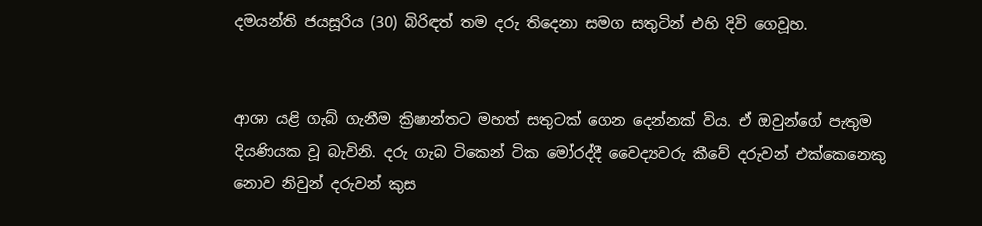දමයන්ති ජයසූරිය (30) බිරිඳත් තම දරු තිදෙනා සමග සතුටින් එහි දිවි ගෙවූහ.


ආශා යළි ගැබ් ගැනීම ක්‍රිෂාන්තට මහත් සතුටක් ගෙන දෙන්නක් විය. ඒ ඔවුන්ගේ පැතුම දියණියක වූ බැවිනි. දරු ගැබ ටිකෙන් ටික මෝරද්දී වෛද්‍යවරු කීවේ දරුවන් එක්කෙනෙකු නොව නිවුන් දරුවන් කුස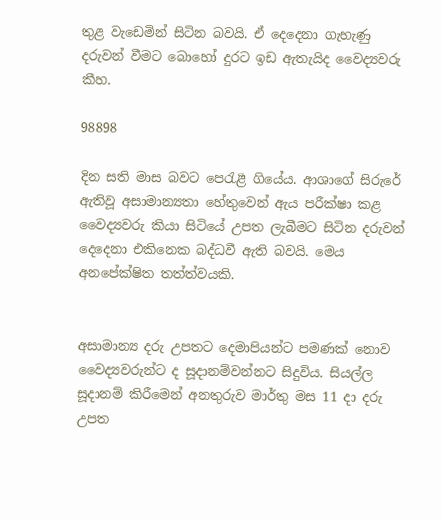තුළ වැඩෙමින් සිටින බවයි. ඒ දෙදෙනා ගැහැණු දරුවන් වීමට බොහෝ දුරට ඉඩ ඇතැයිද වෛද්‍යවරු කීහ.

98898

දින සති මාස බවට පෙරැළී ගියේය. ආශාගේ සිරුරේ ඇතිවූ අසාමාන්‍යතා හේතුවෙන් ඇය පරීක්ෂා කළ වෛද්‍යවරු කියා සිටියේ උපත ලැබීමට සිටින දරුවන් දෙදෙනා එකිනෙක බද්ධවී ඇති බවයි. මෙය අනපේක්ෂිත තත්ත්වයකි.


අසාමාන්‍ය දරු උපතට දෙමාපියන්ට පමණක් නොව වෛද්‍යවරුන්ට ද සූදානම්වන්නට සිදුවිය. සියල්ල සූදානම් කිරීමෙන් අනතුරුව මාර්තු මස 11 දා දරු උපත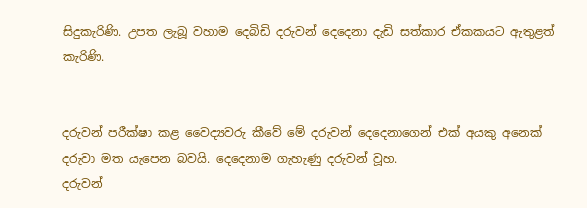සිදුකැරිණි. උපත ලැබූ වහාම දෙබිඩි දරුවන් දෙදෙනා දැඩි සත්කාර ඒකකයට ඇතුළත් කැරිණි.


දරුවන් පරීක්ෂා කළ වෛද්‍යවරු කීවේ මේ දරුවන් දෙදෙනාගෙන් එක් අයකු අනෙක් දරුවා මත යැපෙන බවයි. දෙදෙනාම ගැහැණු දරුවන් වූහ.
දරුවන්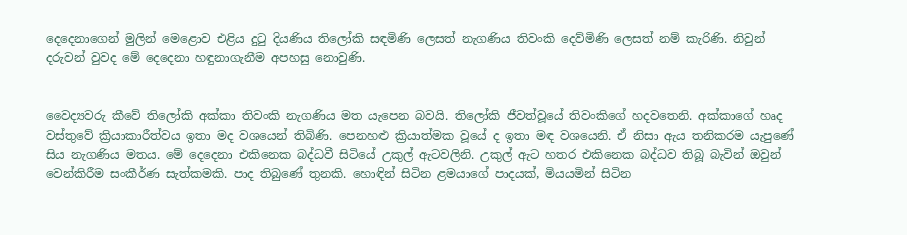දෙදෙනාගෙන් මුලින් මෙළොව එළිය දුටු දියණිය තිලෝකි සඳමිණි ලෙසත් නැගණිය තිවංකි දෙව්මිණි ලෙසත් නම් කැරිණි. නිවුන් දරුවන් වුවද මේ දෙදෙනා හඳුනාගැනීම අපහසු නොවුණි.


වෛද්‍යවරු කීවේ තිලෝකි අක්කා තිවංකි නැගණිය මත යැපෙන බවයි. තිලෝකි ජීවත්වූයේ තිවංකිගේ හදවතෙනි. අක්කාගේ හෘද වස්තුවේ ක්‍රියාකාරීත්වය ඉතා මද වශයෙන් තිබිණි. පෙනහළු ක්‍රියාත්මක වූයේ ද ඉතා මඳ වශයෙනි. ඒ නිසා ඇය තනිකරම යැපුණේ සිය නැගණිය මතය. මේ දෙදෙනා එකිනෙක බද්ධවී සිටියේ උකුල් ඇටවලිනි. උකුල් ඇට හතර එකිනෙක බද්ධව තිබූ බැවින් ඔවුන් වෙන්කිරීම සංකීර්ණ සැත්කමකි. පාද තිබුණේ තුනකි. හොඳින් සිටින ළමයාගේ පාදයක්, මියයමින් සිටින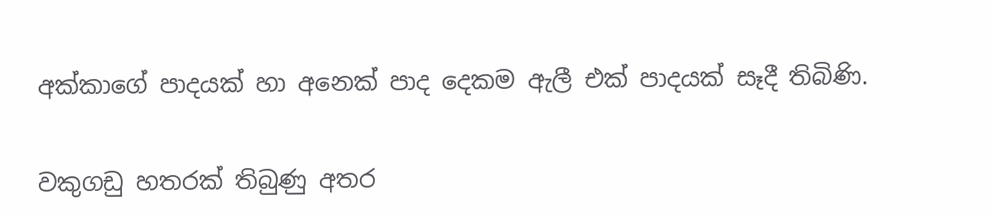අක්කාගේ පාදයක් හා අනෙක් පාද දෙකම ඇලී එක් පාදයක් සෑදී තිබිණි.


වකුගඩු හතරක් තිබුණු අතර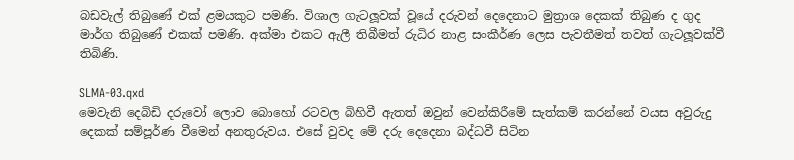බඩවැල් තිබුණේ එක් ළමයකුට පමණි. විශාල ගැටලූවක් වූයේ දරුවන් දෙදෙනාට මුත්‍රාශ දෙකක් තිබුණ ද ගුද මාර්ග තිබුණේ එකක් පමණි. අක්මා එකට ඇලී තිබීමත් රුධිර නාළ සංකීර්ණ ලෙස පැවතීමත් තවත් ගැටලූවක්වී තිබිණි.

SLMA-03.qxd
මෙවැනි දෙබිඩි දරුවෝ ලොව බොහෝ රටවල බිහිවී ඇතත් ඔවුන් වෙන්කිරීමේ සැත්කම් කරන්නේ වයස අවුරුදු දෙකක් සම්පූර්ණ වීමෙන් අනතුරුවය. එසේ වුවද මේ දරු දෙදෙනා බද්ධවී සිටින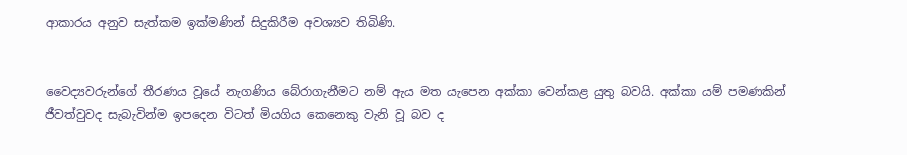ආකාරය අනුව සැත්කම ඉක්මණින් සිදුකිරීම අවශ්‍යව තිබිණි.


වෛද්‍යවරුන්ගේ තීරණය වූයේ නැගණිය බේරාගැනීමට නම් ඇය මත යැපෙන අක්කා වෙන්කළ යුතු බවයි. අක්කා යම් පමණකින් ජීවත්වුවද සැබැවින්ම ඉපදෙන විටත් මියගිය කෙනෙකු වැනි වූ බව ද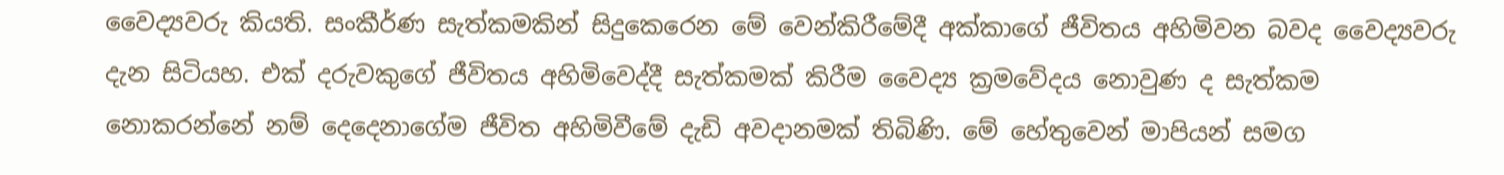වෛද්‍යවරු කියති. සංකීර්ණ සැත්කමකින් සිදුකෙරෙන මේ වෙන්කිරීමේදී අක්කාගේ ජීවිතය අහිමිවන බවද වෛද්‍යවරු දැන සිටියහ. එක් දරුවකුගේ ජීවිතය අහිමිවෙද්දී සැත්කමක් කිරීම වෛද්‍ය ක්‍රමවේදය නොවුණ ද සැත්කම නොකරන්නේ නම් දෙදෙනාගේම ජීවිත අහිමිවීමේ දැඩි අවදානමක් තිබිණි. මේ හේතුවෙන් මාපියන් සමග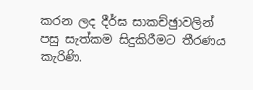කරන ලද දීර්ඝ සාකච්ඡුාවලින් පසු සැත්කම සිදුකිරීමට තීරණය කැරිණි.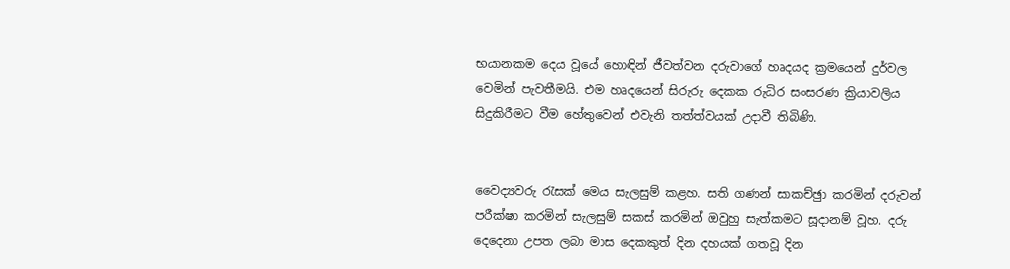භයානකම දෙය වූයේ හොඳින් ජීවත්වන දරුවාගේ හෘදයද ක්‍රමයෙන් දුර්වල වෙමින් පැවතීමයි. එම හෘදයෙන් සිරුරු දෙකක රුධිර සංසරණ ක්‍රියාවලිය සිදුකිරීමට වීම හේතුවෙන් එවැනි තත්ත්වයක් උදාවී තිබිණි.


වෛද්‍යවරු රැසක් මෙය සැලසුම් කළහ. සති ගණන් සාකච්ඡුා කරමින් දරුවන් පරීක්ෂා කරමින් සැලසුම් සකස් කරමින් ඔවුහු සැත්කමට සූදානම් වූහ. දරු දෙදෙනා උපත ලබා මාස දෙකකුත් දින දහයක් ගතවූ දින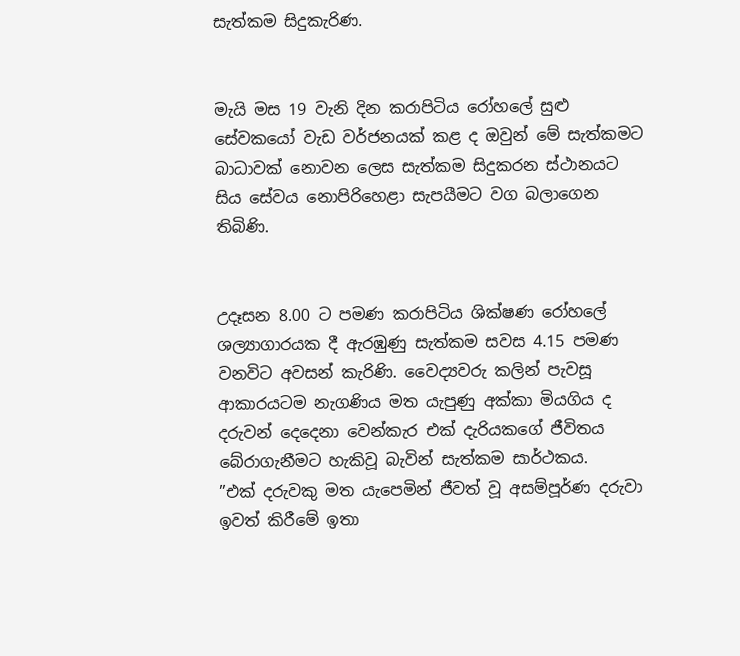සැත්කම සිදුකැරිණ.


මැයි මස 19 වැනි දින කරාපිටිය රෝහලේ සුළු සේවකයෝ වැඩ වර්ජනයක් කළ ද ඔවුන් මේ සැත්කමට බාධාවක් නොවන ලෙස සැත්කම සිදුකරන ස්ථානයට සිය සේවය නොපිරිහෙළා සැපයීමට වග බලාගෙන තිබිණි.


උදෑසන 8.00 ට පමණ කරාපිටිය ශික්ෂණ රෝහලේ ශල්‍යාගාරයක දී ඇරඹුණු සැත්කම සවස 4.15 පමණ වනවිට අවසන් කැරිණි. වෛද්‍යවරු කලින් පැවසූ ආකාරයටම නැගණිය මත යැපුණු අක්කා මියගිය ද දරුවන් දෙදෙනා වෙන්කැර එක් දැරියකගේ ජීවිතය බේරාගැනීමට හැකිවූ බැවින් සැත්කම සාර්ථකය.
”එක් දරුවකු මත යැපෙමින් ජීවත් වූ අසම්පූර්ණ දරුවා ඉවත් කිරීමේ ඉතා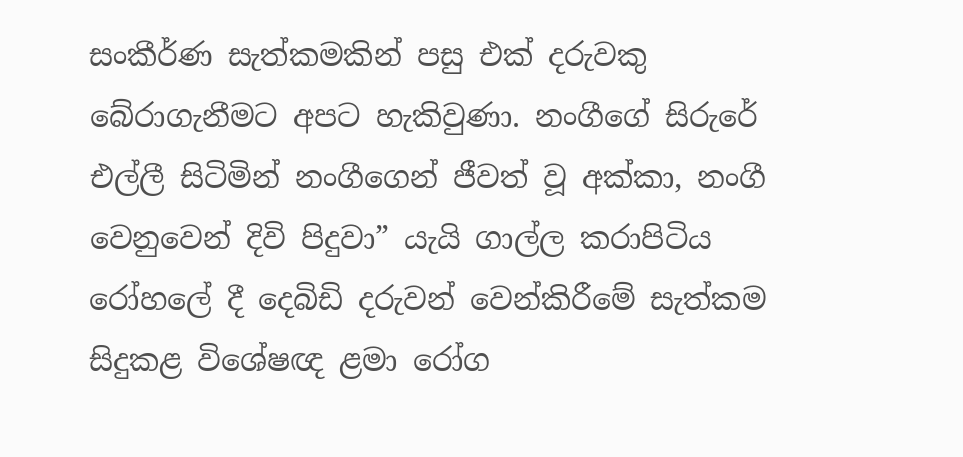සංකීර්ණ සැත්කමකින් පසු එක් දරුවකු බේරාගැනීමට අපට හැකිවුණා. නංගීගේ සිරුරේ එල්ලී සිටිමින් නංගීගෙන් ජීවත් වූ අක්කා, නංගී වෙනුවෙන් දිවි පිදුවා” යැයි ගාල්ල කරාපිටිය රෝහලේ දී දෙබිඩි දරුවන් වෙන්කිරීමේ සැත්කම සිදුකළ විශේෂඥ ළමා රෝග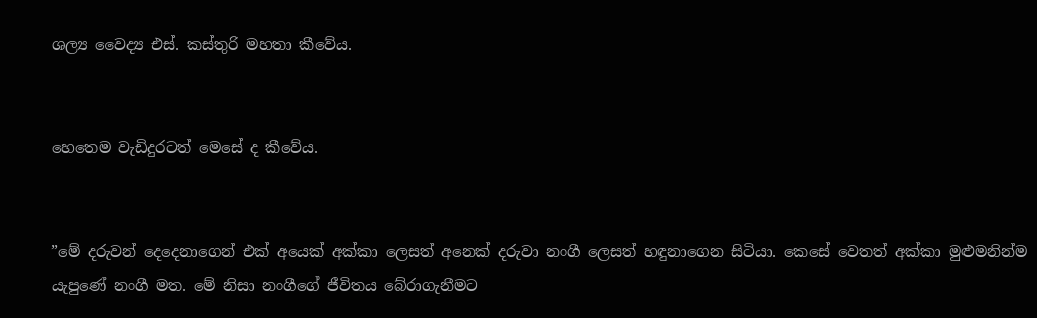ශල්‍ය වෛද්‍ය එස්. කස්තුරි මහතා කීවේය.


හෙතෙම වැඩිදුරටත් මෙසේ ද කීවේය.


”මේ දරුවන් දෙදෙනාගෙන් එක් අයෙක් අක්කා ලෙසත් අනෙක් දරුවා නංගී ලෙසත් හඳුනාගෙන සිටියා. කෙසේ වෙතත් අක්කා මුළුමනින්ම යැපුණේ නංගී මත. මේ නිසා නංගීගේ ජීවිතය බේරාගැනීමට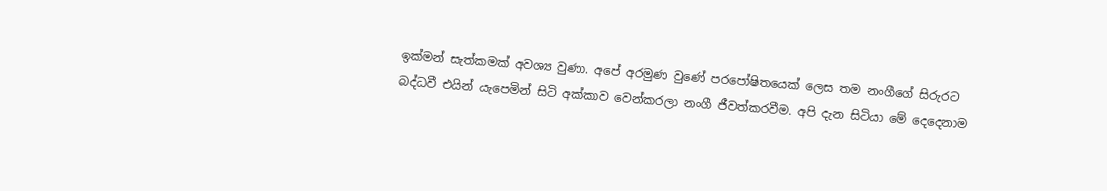ඉක්මන් සැත්කමක් අවශ්‍ය වුණා. අපේ අරමුණ වුණේ පරපෝෂිතයෙක් ලෙස තම නංගීගේ සිරුරට බද්ධවී එයින් යැපෙමින් සිටි අක්කාව වෙන්කරලා නංගී ජීවත්කරවීම. අපි දැන සිටියා මේ දෙදෙනාම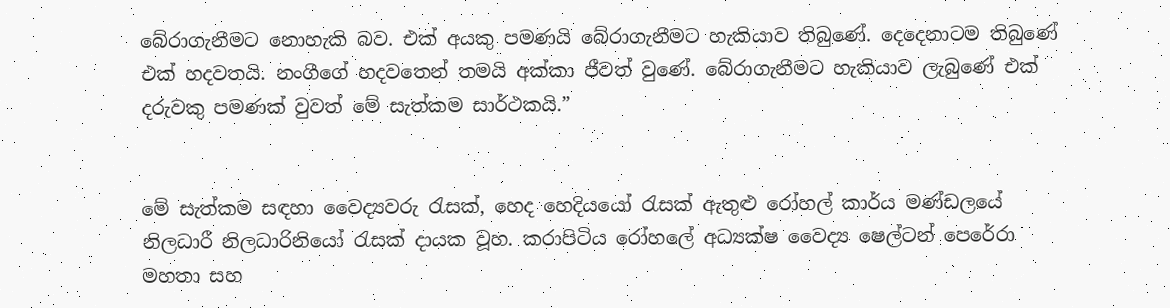බේරාගැනීමට නොහැකි බව. එක් අයකු පමණයි බේරාගැනීමට හැකියාව තිබුණේ. දෙදෙනාටම තිබුණේ එක් හදවතයි. නංගීගේ හදවතෙන් තමයි අක්කා ජීවත් වුණේ. බේරාගැනීමට හැකියාව ලැබුණේ එක් දරුවකු පමණක් වුවත් මේ සැත්කම සාර්ථකයි.”


මේ සැත්කම සඳහා වෛද්‍යවරු රැසක්, හෙද හෙදියයෝ රැසක් ඇතුළු රෝහල් කාර්ය මණ්ඩලයේ නිලධාරී නිලධාරිනියෝ රැසක් දායක වූහ. කරාපිටිය රෝහලේ අධ්‍යක්ෂ වෛද්‍ය ෂෙල්ටන් පෙරේරා මහතා සහ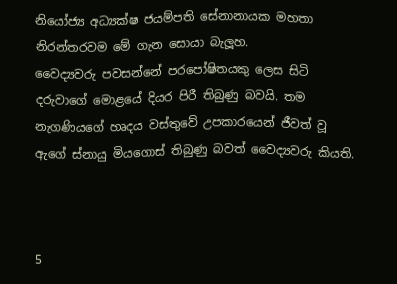නියෝජ්‍ය අධ්‍යක්ෂ ජයම්පති සේනානායක මහතා නිරන්තරවම මේ ගැන සොයා බැලූහ.
වෛද්‍යවරු පවසන්නේ පරපෝෂිතයකු ලෙස සිටි දරුවාගේ මොළයේ දියර පිරී තිබුණු බවයි. තම නැගණියගේ හෘදය වස්තුවේ උපකාරයෙන් ජීවත් වූ ඇගේ ස්නායු මියගොස් තිබුණු බවත් වෛද්‍යවරු කියති.



5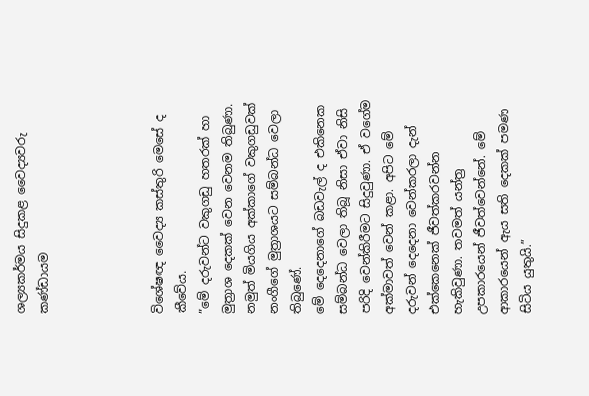ශල්‍යකර්මය සිදුකළ වෛද්‍යවරු කණ්ඩායම




විශේෂඥ වෛද්‍ය කස්තුරි මෙසේ ද කීවේය.
”මේ දරුවන්ට වකුගඩු හතරක් හා මුත්‍රාශ දෙකක් වෙන වෙනම තිබුණා. නමුත් මියගිය අක්කාගේ වකුගඩුවක් නංගීගේ මුත්‍රාශයට සම්බන්ධ වෙලා තිබුණේ.
මේ දෙදෙනාගේ බඩවැල් ද එකිනෙක සම්බන්ධ වෙලා තිබූ නිසා ඒවා නිසි පරිදි වෙන්කිරීමට සිදුවුණා. ඒ වගේම අක්මාවත් වෙන් කළා. අපිට මේ දරුවන් දෙදෙනා වෙන්කරලා දැන් එක්කෙනෙක් ජීවත්කරවන්න හැකිවුණා. තවමත් යන්ත්‍ර උපකාරයෙන් ජීවත්වෙන්නේ. මේ ආකාරයෙන් ඇය සති දෙකක් පමණ සිටිය යුතුයි.”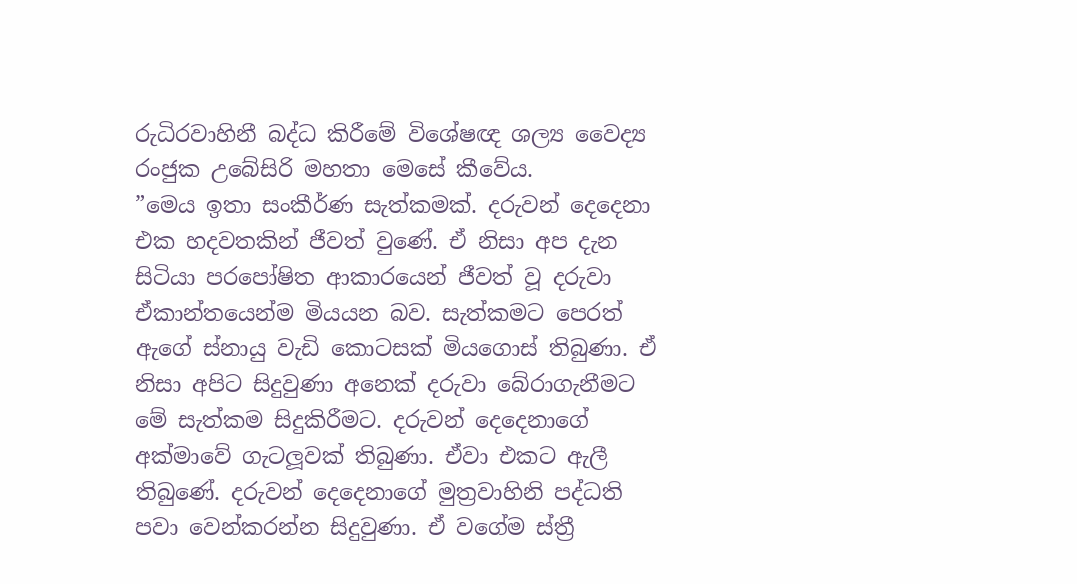රුධිරවාහිනී බද්ධ කිරීමේ විශේෂඥ ශල්‍ය වෛද්‍ය රංජුක උබේසිරි මහතා මෙසේ කීවේය.
”මෙය ඉතා සංකීර්ණ සැත්කමක්. දරුවන් දෙදෙනා එක හදවතකින් ජීවත් වුණේ. ඒ නිසා අප දැන සිටියා පරපෝෂිත ආකාරයෙන් ජීවත් වූ දරුවා ඒකාන්තයෙන්ම මියයන බව. සැත්කමට පෙරත් ඇගේ ස්නායු වැඩි කොටසක් මියගොස් තිබුණා. ඒ නිසා අපිට සිදුවුණා අනෙක් දරුවා බේරාගැනීමට මේ සැත්කම සිදුකිරීමට. දරුවන් දෙදෙනාගේ අක්මාවේ ගැටලූවක් තිබුණා. ඒවා එකට ඇලී තිබුණේ. දරුවන් දෙදෙනාගේ මුත්‍රවාහිනි පද්ධති පවා වෙන්කරන්න සිදුවුණා. ඒ වගේම ස්ත්‍රී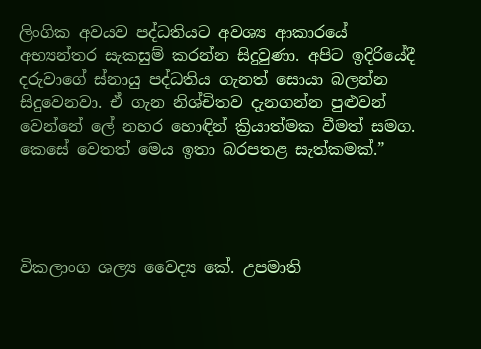ලිංගික අවයව පද්ධතියට අවශ්‍ය ආකාරයේ අභ්‍යන්තර සැකසුම් කරන්න සිදුවුණා. අපිට ඉදිරියේදී දරුවාගේ ස්නායු පද්ධතිය ගැනත් සොයා බලන්න සිදුවෙනවා. ඒ ගැන නිශ්චිතව දැනගන්න පුළුවන් වෙන්නේ ලේ නහර හොඳින් ක්‍රියාත්මක වීමත් සමග. කෙසේ වෙතත් මෙය ඉතා බරපතළ සැත්කමක්.”




විකලාංග ශල්‍ය වෛද්‍ය කේ. උපමාති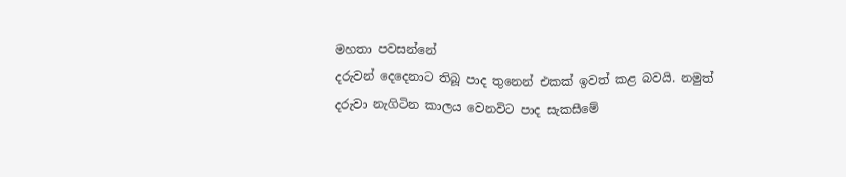මහතා පවසන්නේ
දරුවන් දෙදෙනාට තිබූ පාද තුනෙන් එකක් ඉවත් කළ බවයි. නමුත් දරුවා නැගිටින කාලය වෙනවිට පාද සැකසීමේ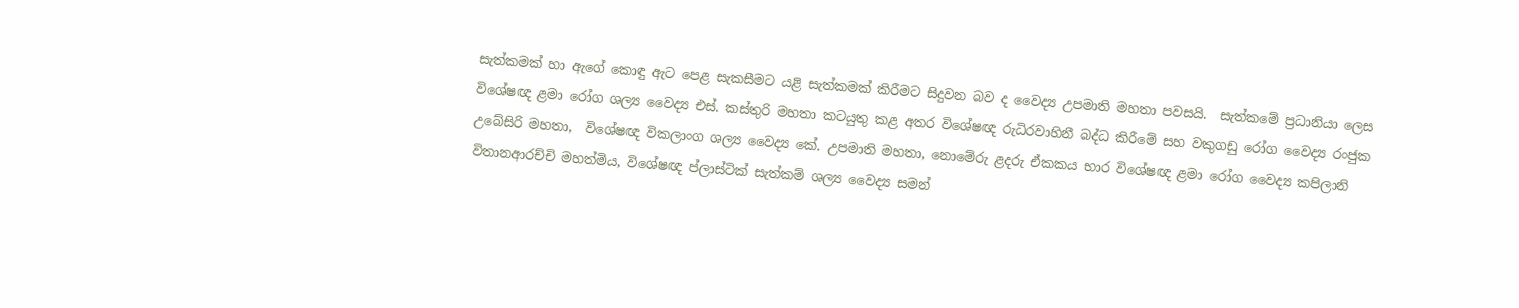සැත්කමක් හා ඇගේ කොඳු ඇට පෙළ සැකසීමට යළි සැත්කමක් කිරීමට සිදුවන බව ද වෛද්‍ය උපමාති මහතා පවසයි.  සැත්කමේ ප්‍රධානියා ලෙස විශේෂඥ ළමා රෝග ශල්‍ය වෛද්‍ය එස්. කස්තුරි මහතා කටයුතු කළ අතර විශේෂඥ රුධිරවාහිනී බද්ධ කිරීමේ සහ වකුගඩු රෝග වෛද්‍ය රංජුක උබේසිරි මහතා,  විශේෂඥ විකලාංග ශල්‍ය වෛද්‍ය කේ. උපමාති මහතා, නොමේරු ළදරු ඒකකය භාර විශේෂඥ ළමා රෝග වෛද්‍ය කපිලානි විතානආරච්චි මහත්මිය, විශේෂඥ ප්ලාස්ටික් සැත්කම් ශල්‍ය වෛද්‍ය සමන්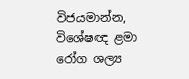විජයමාන්න, විශේෂඥ ළමා රෝග ශල්‍ය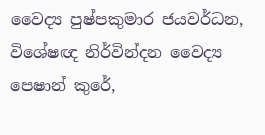වෛද්‍ය පුෂ්පකුමාර ජයවර්ධන, විශේෂඥ නිර්වින්දන වෛද්‍ය පෙෂාන් කුරේ,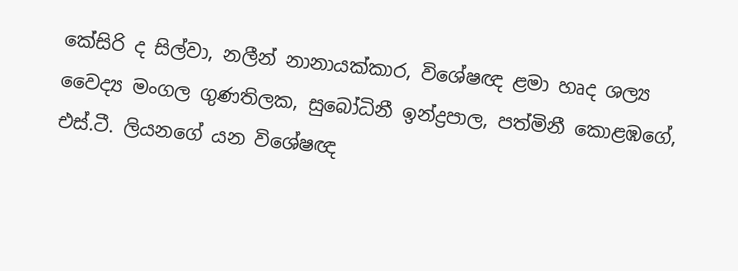කේසිරි ද සිල්වා, නලීන් නානායක්කාර, විශේෂඥ ළමා හෘද ශල්‍ය වෛද්‍ය මංගල ගුණතිලක, සුබෝධිනී ඉන්ද්‍රපාල, පත්මිනී කොළඹගේ, එස්.ටී. ලියනගේ යන විශේෂඥ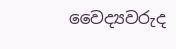වෛද්‍යවරුද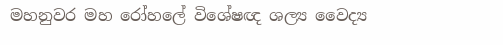මහනුවර මහ රෝහලේ විශේෂඥ ශල්‍ය වෛද්‍ය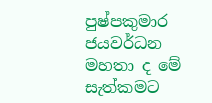පුෂ්පකුමාර ජයවර්ධන මහතා ද මේ සැත්කමට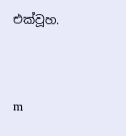එක්වූහ.



m